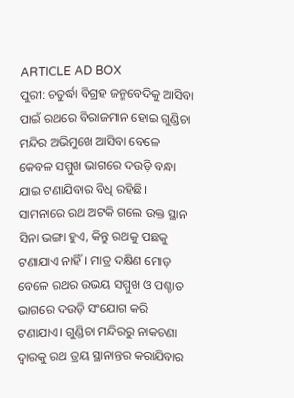ARTICLE AD BOX
ପୁରୀ: ଚତୁର୍ଦ୍ଧା ବିଗ୍ରହ ଜନ୍ମବେଦିକୁ ଆସିବା ପାଇଁ ରଥରେ ବିରାଜମାନ ହୋଇ ଗୁଣ୍ଡିଚା ମନ୍ଦିର ଅଭିମୁଖେ ଆସିବା ବେଳେ କେବଳ ସମ୍ମୁଖ ଭାଗରେ ଦଉଡ଼ି ବନ୍ଧା ଯାଇ ଟଣାଯିବାର ବିଧି ରହିଛି। ସାମନାରେ ରଥ ଅଟକି ଗଲେ ଉକ୍ତ ସ୍ଥାନ ସିନା ଭଙ୍ଗା ହୁଏ, କିନ୍ତୁ ରଥକୁ ପଛକୁ ଟଣାଯାଏ ନାହିଁ। ମାତ୍ର ଦକ୍ଷିଣ ମୋଡ଼ ବେଳେ ରଥର ଉଭୟ ସମ୍ମୁଖ ଓ ପଶ୍ଚାତ ଭାଗରେ ଦଉଡ଼ି ସଂଯୋଗ କରି ଟଣାଯାଏ। ଗୁଣ୍ଡିଚା ମନ୍ଦିରରୁ ନାକଚଣା ଦ୍ବାରକୁ ରଥ ତ୍ରୟ ସ୍ଥାନାନ୍ତର କରାଯିବାର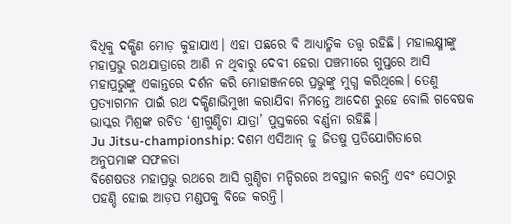ବିଧିକୁ ଦକ୍ଷିଣ ମୋଡ଼ କୁହାଯାଏ। ଏହା ପଛରେ ବି ଆଧ୍ୟାତ୍ମିକ ତତ୍ତ୍ବ ରହିଛି। ମହାଲକ୍ଷ୍ମୀଙ୍କୁ ମହାପ୍ରଭୁ ରଥଯାତ୍ରାରେ ଆଣି ନ ଥିବାରୁ ଦେବୀ ହେରା ପଞ୍ଚମୀରେ ଗୁପ୍ତରେ ଆସି ମହାପ୍ରଭୁଙ୍କୁ ଏକାନ୍ତରେ ଦର୍ଶନ କରି ମୋହାଞ୍ଜନରେ ପ୍ରଭୁଙ୍କୁ ମୁଗ୍ଧ କରିଥିଲେ। ତେଣୁ ପ୍ରତ୍ୟାଗମନ ପାଇଁ ରଥ ଦକ୍ଷିଣାଭିମୁଖୀ କରାଯିବା ନିମନ୍ତେ ଆଦେଶ ରୁହେ ବୋଲି ଗବେଷକ ଭାସ୍କର ମିଶ୍ରଙ୍କ ରଚିତ ‘ଶ୍ରୀଗୁଣ୍ଡିଚା ଯାତ୍ରା’ ପୁସ୍ତକରେ ବର୍ଣ୍ଣନା ରହିଛି।
Ju Jitsu-championship: ଦଶମ ଏସିଆନ୍ ଜୁ ଜିତଷୁ ପ୍ରତିଯୋଗିତାରେ ଅନୁପମାଙ୍କ ସଫଳତା
ବିଶେଷତଃ ମହାପ୍ରଭୁ ରଥରେ ଆସି ଗୁଣ୍ଡିଚା ମନ୍ଦିରରେ ଅବସ୍ଥାନ କରନ୍ତି ଏବଂ ସେଠାରୁ ପହଣ୍ଡି ହୋଇ ଆଡ଼ପ ମଣ୍ଡପକୁ ବିଜେ କରନ୍ତି।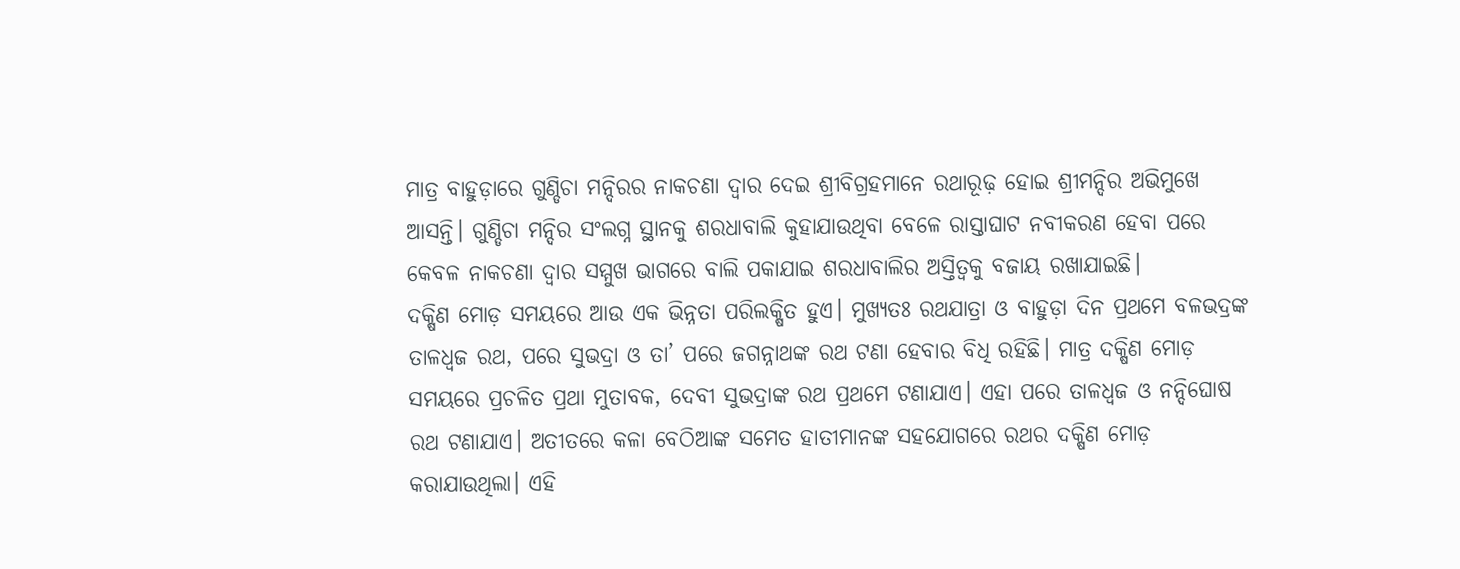ମାତ୍ର ବାହୁଡ଼ାରେ ଗୁଣ୍ଡିଚା ମନ୍ଦିରର ନାକଚଣା ଦ୍ବାର ଦେଇ ଶ୍ରୀବିଗ୍ରହମାନେ ରଥାରୂଢ଼ ହୋଇ ଶ୍ରୀମନ୍ଦିର ଅଭିମୁଖେ ଆସନ୍ତି। ଗୁଣ୍ଡିଚା ମନ୍ଦିର ସଂଲଗ୍ନ ସ୍ଥାନକୁ ଶରଧାବାଲି କୁହାଯାଉଥିବା ବେଳେ ରାସ୍ତାଘାଟ ନବୀକରଣ ହେବା ପରେ କେବଳ ନାକଚଣା ଦ୍ବାର ସମ୍ମୁଖ ଭାଗରେ ବାଲି ପକାଯାଇ ଶରଧାବାଲିର ଅସ୍ତିତ୍ବକୁ ବଜାୟ ରଖାଯାଇଛି।
ଦକ୍ଷିଣ ମୋଡ଼ ସମୟରେ ଆଉ ଏକ ଭିନ୍ନତା ପରିଲକ୍ଷିତ ହୁଏ। ମୁଖ୍ୟତଃ ରଥଯାତ୍ରା ଓ ବାହୁଡ଼ା ଦିନ ପ୍ରଥମେ ବଳଭଦ୍ରଙ୍କ ତାଳଧ୍ବଜ ରଥ, ପରେ ସୁଭଦ୍ରା ଓ ତା’ ପରେ ଜଗନ୍ନାଥଙ୍କ ରଥ ଟଣା ହେବାର ବିଧି ରହିଛି। ମାତ୍ର ଦକ୍ଷିଣ ମୋଡ଼ ସମୟରେ ପ୍ରଚଳିତ ପ୍ରଥା ମୁତାବକ, ଦେବୀ ସୁଭଦ୍ରାଙ୍କ ରଥ ପ୍ରଥମେ ଟଣାଯାଏ। ଏହା ପରେ ତାଳଧ୍ବଜ ଓ ନନ୍ଦିଘୋଷ ରଥ ଟଣାଯାଏ। ଅତୀତରେ କଳା ବେଠିଆଙ୍କ ସମେତ ହାତୀମାନଙ୍କ ସହଯୋଗରେ ରଥର ଦକ୍ଷିଣ ମୋଡ଼ କରାଯାଉଥିଲା। ଏହି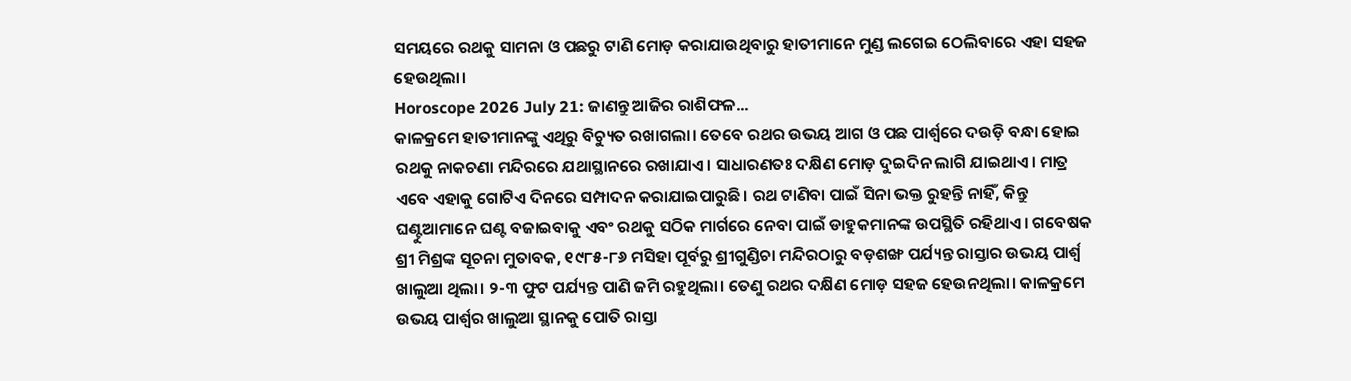ସମୟରେ ରଥକୁ ସାମନା ଓ ପଛରୁ ଟାଣି ମୋଡ଼ କରାଯାଉଥିବାରୁ ହାତୀମାନେ ମୁଣ୍ଡ ଲଗେଇ ଠେଲିବାରେ ଏହା ସହଜ ହେଉଥିଲା।
Horoscope 2026 July 21: ଜାଣନ୍ତୁ ଆଜିର ରାଶିଫଳ...
କାଳକ୍ରମେ ହାତୀମାନଙ୍କୁ ଏଥିରୁ ବିଚ୍ୟୁତ ରଖାଗଲା। ତେବେ ରଥର ଉଭୟ ଆଗ ଓ ପଛ ପାର୍ଶ୍ବରେ ଦଉଡ଼ି ବନ୍ଧା ହୋଇ ରଥକୁ ନାକଚଣା ମନ୍ଦିରରେ ଯଥାସ୍ଥାନରେ ରଖାଯାଏ। ସାଧାରଣତଃ ଦକ୍ଷିଣ ମୋଡ଼ ଦୁଇଦିନ ଲାଗି ଯାଇଥାଏ। ମାତ୍ର ଏବେ ଏହାକୁ ଗୋଟିଏ ଦିନରେ ସମ୍ପାଦନ କରାଯାଇପାରୁଛି। ରଥ ଟାଣିବା ପାଇଁ ସିନା ଭକ୍ତ ରୁହନ୍ତି ନାହିଁ, କିନ୍ତୁ ଘଣ୍ଟୁଆମାନେ ଘଣ୍ଟ ବଜାଇବାକୁ ଏବଂ ରଥକୁ ସଠିକ ମାର୍ଗରେ ନେବା ପାଇଁ ଡାହୁକମାନଙ୍କ ଉପସ୍ଥିତି ରହିଥାଏ। ଗବେଷକ ଶ୍ରୀ ମିଶ୍ରଙ୍କ ସୂଚନା ମୁତାବକ, ୧୯୮୫-୮୬ ମସିହା ପୂର୍ବରୁ ଶ୍ରୀଗୁଣ୍ଡିଚା ମନ୍ଦିରଠାରୁ ବଡ଼ଶଙ୍ଖ ପର୍ଯ୍ୟନ୍ତ ରାସ୍ତାର ଉଭୟ ପାର୍ଶ୍ବ ଖାଲୁଆ ଥିଲା। ୨-୩ ଫୁଟ ପର୍ଯ୍ୟନ୍ତ ପାଣି ଜମି ରହୁଥିଲା। ତେଣୁ ରଥର ଦକ୍ଷିଣ ମୋଡ଼ ସହଜ ହେଉନଥିଲା। କାଳକ୍ରମେ ଉଭୟ ପାର୍ଶ୍ବର ଖାଲୁଆ ସ୍ଥାନକୁ ପୋତି ରାସ୍ତା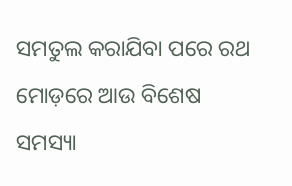ସମତୁଲ କରାଯିବା ପରେ ରଥ ମୋଡ଼ରେ ଆଉ ବିଶେଷ ସମସ୍ୟା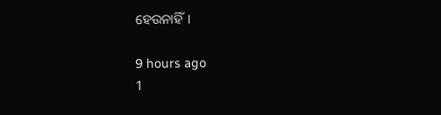ହେଉନାହିଁ।

9 hours ago
1